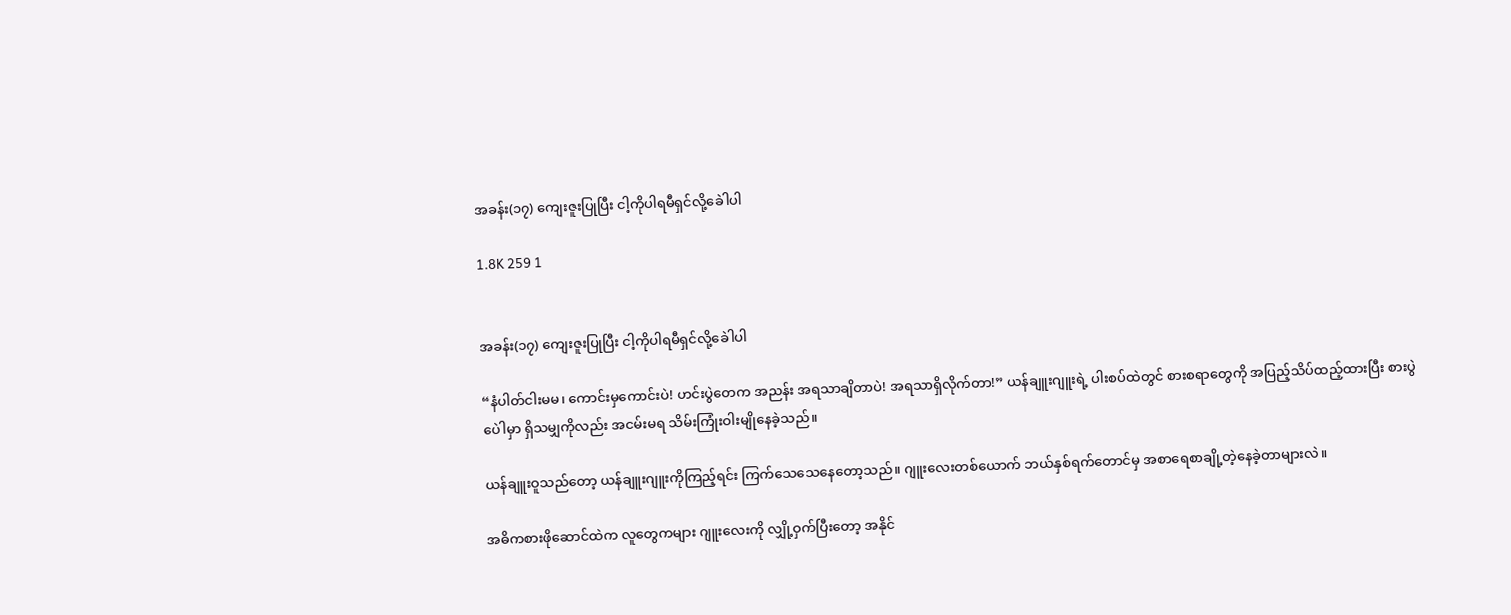အခန်း(၁၇) ကျေးဇူးပြုပြီး ငါ့ကိုပါရမီရှင်လို့ခေါဲပါ

1.8K 259 1


အခန်း(၁၇) ကျေးဇူးပြုပြီး ငါ့ကိုပါရမီရှင်လို့ခေါဲပါ

“နံပါတ်ငါးမမ၊ ကောင်းမှကောင်းပဲ! ဟင်းပွဲတေက အညန်း အရသာချိတာပဲ! အရသာရှိလိုက်တာ!” ယန်ချူးဂျူးရဲ့ ပါးစပ်ထဲတွင် စားစရာတွေကို အပြည့်သိပ်ထည့်ထားပြီး စားပွဲပေါဲမှာ ရှိသမျှကိုလည်း အငမ်းမရ သိမ်းကြုံးဝါးမျိုနေခဲ့သည်။

ယန်ချူးဝူသည်တော့ ယန်ချူးဂျူးကိုကြည့်ရင်း ကြက်သေသေနေတော့သည်။ ဂျူးလေးတစ်ယောက် ဘယ်နှစ်ရက်တောင်မှ အစာရေစာချို့တဲ့နေခဲ့တာများလဲ။

အဓိကစားဖိုဆောင်ထဲက လူတွေကများ ဂျူးလေးကို လျှို့ဝှက်ပြီးတော့ အနိုင်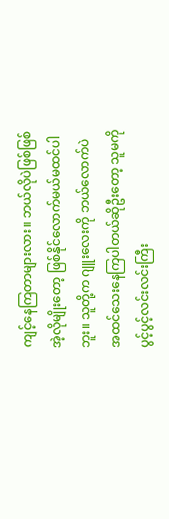ကျင့်‌နေကြတာများလား။ ဘယ်လိုပဲဖြစ်ဖြစ် အဲ့လိုမျိုးတော့ ဖြစ်နိုင်လောက်မယ်မထင်ပါဘူး။ သူတို့က ဂျူးလေးကို ဘယ်လောက်ပဲ အထင်သေးနေကြပါတယ်ဆိုဦးတော့ သူမကို ပွင့်ပွင့်လင်းလင်းကြီး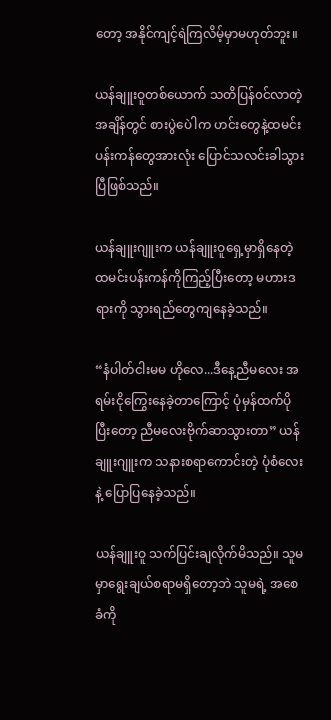တော့ အနိုင်ကျင့်ရဲကြလိမ့်မှာမဟုတ်ဘူး။

ယန်ချူးဝူတစ်ယောက် သတိပြန်၀င်လာတဲ့အချိန်တွင် စားပွဲပေါဲက ဟင်းတွေနဲ့ထမင်းပန်းကန်တွေအားလုံး ပြောင်သလင်းခါသွားပြီဖြစ်သည်။

ယန်ချူးဂျူးက ယန်ချူးဝူရှေ့မှာရှိနေတဲ့ ထမင်းပန်းကန်ကိုကြည့်ပြီးတော့ မဟားဒရားကို သွားရည်တွေကျနေခဲ့သည်။

“နံပါတ်ငါးမမ ဟိုလေ...ဒီနေ့ညီမလေး အရမ်းငိုကြွေးနေခဲ့တာကြောင့် ပုံမှန်ထက်ပိုပြီး‌တော့ ညီမလေးဗိုက်ဆာသွားတာ” ယန်ချူးဂျူးက သနားစရာကောင်းတဲ့ ပုံစံလေးနဲ့ ပြောပြနေခဲ့သည်။

ယန်ချူးဝူ သက်ပြင်းချလိုက်မိသည်။ သူမမှာရွေးချယ်စရာမရှိတော့ဘဲ သူမရဲ့ အစေခံကို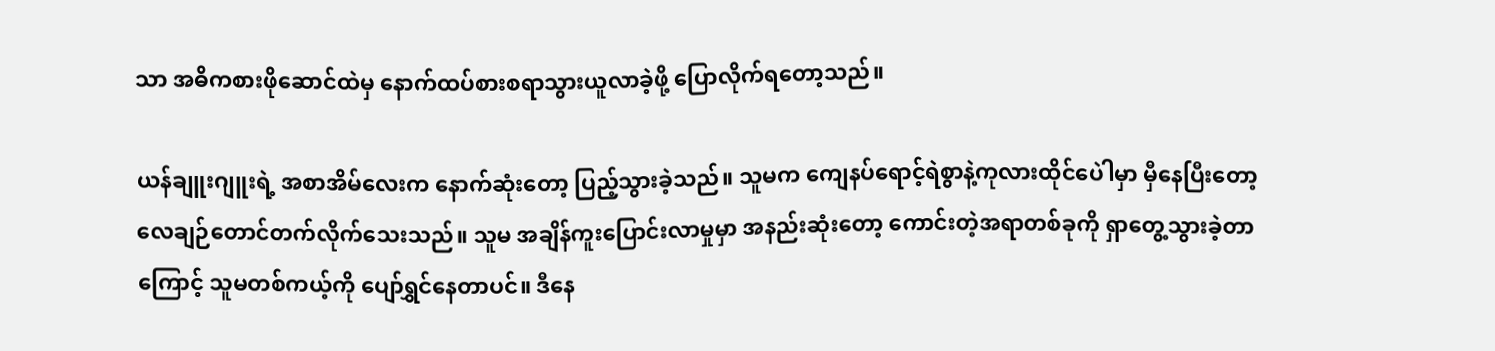သာ အဓိကစားဖိုဆောင်ထဲမှ နောက်ထပ်စားစရာသွားယူလာခဲ့ဖို့ ပြောလိုက်ရတော့သည်။

ယန်ချူးဂျူးရဲ့ အစာအိမ်လေးက နောက်ဆုံးတော့ ပြည့်သွားခဲ့သည်။ သူမက ကျေနပ်ရောင့်ရဲစွာနဲ့ကုလားထိုင်ပေါဲမှာ မှီနေပြီးတော့ လေချဉ်တောင်တက်လိုက်သေးသည်။ သူမ အချိန်ကူးပြောင်းလာမှုမှာ အနည်းဆုံးတော့ ကောင်းတဲ့အရာတစ်ခုကို ရှာတွေ့သွားခဲ့တာကြောင့် သူမတစ်ကယ့်ကို ပျော်ရွှင်နေတာပင်။ ဒီနေ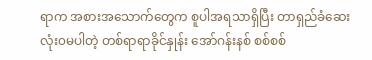ရာက အစားအသောက်တွေက စူပါအရသာရှိပြီး တာရှည်ခံဆေးလုံး၀မပါတဲ့ တစ်ရာရာခိုင်နှုန်း အော်ဂန်းနစ် စစ်စစ်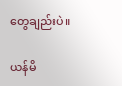တွေချည်းပဲ။

ယန်မိ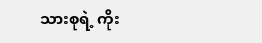သားစုရဲ့ ကိုး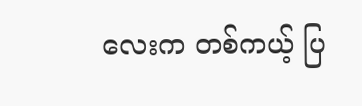လေးက တစ်ကယ့် ပြ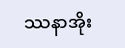ဿနာအိုး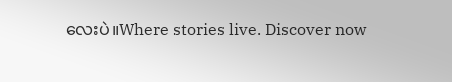လေးပဲ။Where stories live. Discover now